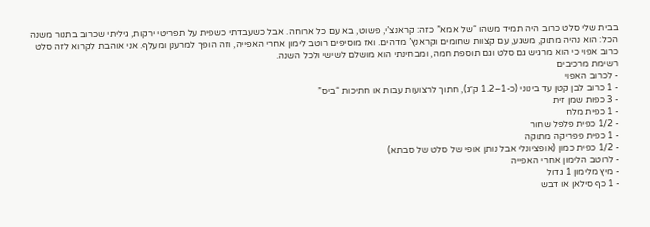בבית שלי סלט כרוב היה תמיד משהו “של אמא” כזה: קראנצ’י, פשוט, בא עם כל ארוחה. אבל כשעבדתי כשפית על תפריטי ירקות, גיליתי שכרוב בתנור משנה הכל: הוא נהיה מתוק, משגע, עם קצוות שחומים וקראנץ’ מדהים. ואז מוסיפים רוטב לימון אחרי האפייה, וזה הופך למרענן ומעלף. אני אוהבת לקרוא לזה סלט כרוב אפוי כי הוא מרגיש גם סלט וגם תוספת חמה, ומבחינתי הוא מושלם לשישי ולכל השנה.
רשימת מרכיבים
- לכרוב האפוי
- 1 כרוב לבן קטן עד בינוני (כ-1–1.2 ק״ג), חתוך לרצועות עבות או חתיכות “ביס”
- 3 כפות שמן זית
- 1 כפית מלח
- 1/2 כפית פלפל שחור
- 1 כפית פפריקה מתוקה
- 1/2 כפית כמון (אופציונלי אבל נותן אופי של סלט של סבתא)
- לרוטב הלימון אחרי האפייה
- מיץ מלימון 1 גדול
- 1 כף סילאן או דבש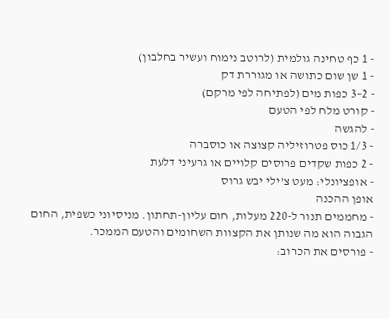- 1 כף טחינה גולמית (לרוטב נימוח ועשיר בחלבון)
- 1 שן שום כתושה או מגוררת דק
- 2–3 כפות מים (לפתיחה לפי מרקם)
- קורט מלח לפי הטעם
- להגשה
- 1/3 כוס פטרוזיליה קצוצה או כוסברה
- 2 כפות שקדים פרוסים קלויים או גרעיני דלעת
- אופציונלי: מעט צ’ילי יבש גרוס
אופן ההכנה
- מחממים תנור ל-220 מעלות, חום עליון-תחתון. מניסיוני כשפית, החום הגבוה הוא מה שנותן את הקצוות השחומים והטעם הממכר.
- פורסים את הכרוב: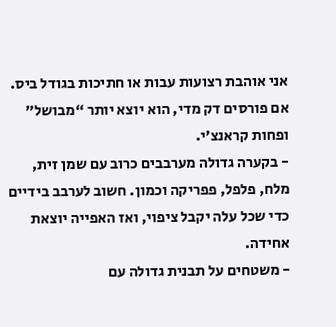אני אוהבת רצועות עבות או חתיכות בגודל ביס. אם פורסים דק מדי, הוא יוצא יותר “מבושל” ופחות קראנצ’י.
- בקערה גדולה מערבבים כרוב עם שמן זית, מלח, פלפל, פפריקה וכמון. חשוב לערבב בידיים כדי שכל עלה יקבל ציפוי, ואז האפייה יוצאת אחידה.
- משטחים על תבנית גדולה עם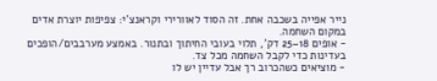נייר אפייה בשכבה אחת. זה הסוד לאוורירי וקראנצ’י: צפיפות יוצרת אדים במקום השחמה.
- אופים 18–25 דק’, תלוי בעובי החיתוך ובתנור. באמצע מערבבים/הופכים בעדינות כדי לקבל השחמה מכל צד.
- מוציאים כשהכרוב רך אבל עדיין יש לו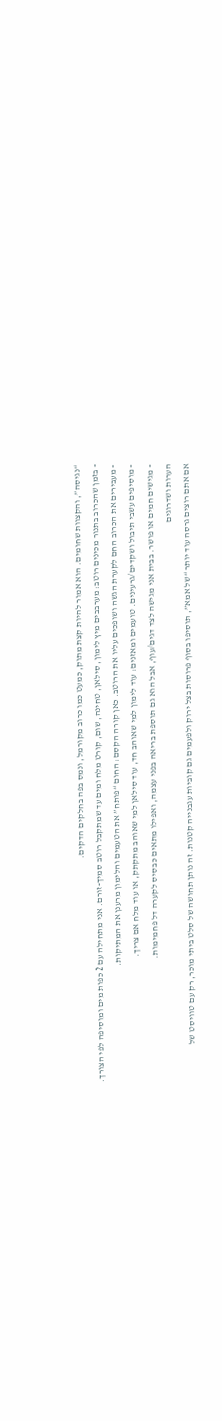“נגיסה”, והקצוות שחומים. הוא אמור להיות קצת מתוק, כמעט כמו כרוב מקורמל, ונמס בפה בחלקים הדקים.
- בזמן שהכרוב בתנור מכינים רוטב: מערבבים מיץ לימון, סילאן, טחינה, שום, קורט מלח ומים עד שמתקבל רוטב סמיך-זורם. אני מתחילה עם 2 כפות מים ומוסיפה לפי הצורך.
- מעבירים את הכרוב החם לקערת הגשה ושופכים עליו את הרוטב. כאן קורה הקסם: החום “פותח” את הטעמים והלימון מרענן את המתיקות.
- מוסיפים עשבי תיבול ושקדים/גרעינים. טועמים ומאזנים: עוד לימון למי שאוהב חד, עוד סילאן למי שאוהב מתקתק, או עוד מלח אם צריך.
- מגישים חמים או פושר. בבית אני מגישה לצד דגים/עוף, אבל הוא גם תוספת בריאה בפני עצמה, ואפילו מתאים כבסיס לקערה דל פחמימות.
הערות ושדרוגים
אם אתם רוצים גרסה עוד יותר “של אמא”, תוסיפו בסוף פרוסות בצל ירוק ולפעמים גם קוביות עגבנייה קטנות. זה נותן תחושה של סלט ביתי מוכר, רק עם טוויסט של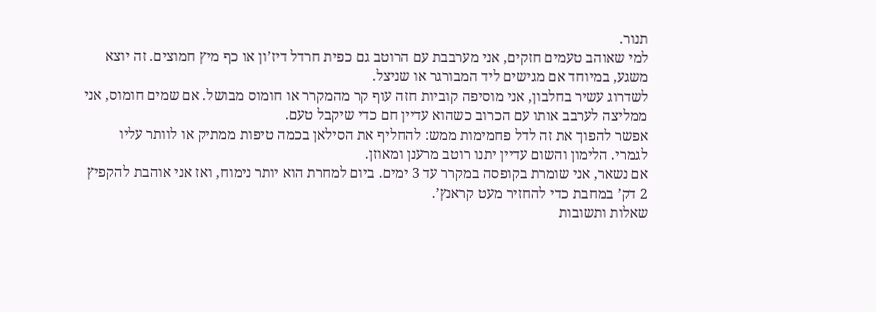תנור.
למי שאוהב טעמים חזקים, אני מערבבת עם הרוטב גם כפית חרדל דיז’ון או כף מיץ חמוצים. זה יוצא משגע, במיוחד אם מגישים ליד המבורגר או שניצל.
לשדרוג עשיר בחלבון, אני מוסיפה קוביות חזה עוף קר מהמקרר או חומוס מבושל. אם שמים חומוס, אני ממליצה לערבב אותו עם הכרוב כשהוא עדיין חם כדי שיקבל טעם.
אפשר להפוך את זה לדל פחמימות ממש: להחליף את הסילאן בכמה טיפות ממתיק או לוותר עליו לגמרי. הלימון והשום עדיין יתנו רוטב מרענן ומאוזן.
אם נשאר, אני שומרת בקופסה במקרר עד 3 ימים. ביום למחרת הוא יותר נימוח, ואז אני אוהבת להקפיץ 2 דק’ במחבת כדי להחזיר מעט קראנץ’.
שאלות ותשובות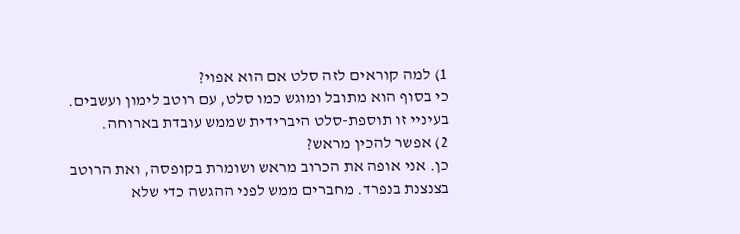1) למה קוראים לזה סלט אם הוא אפוי?
כי בסוף הוא מתובל ומוגש כמו סלט, עם רוטב לימון ועשבים. בעיניי זו תוספת-סלט היברידית שממש עובדת בארוחה.
2) אפשר להכין מראש?
כן. אני אופה את הכרוב מראש ושומרת בקופסה, ואת הרוטב בצנצנת בנפרד. מחברים ממש לפני ההגשה כדי שלא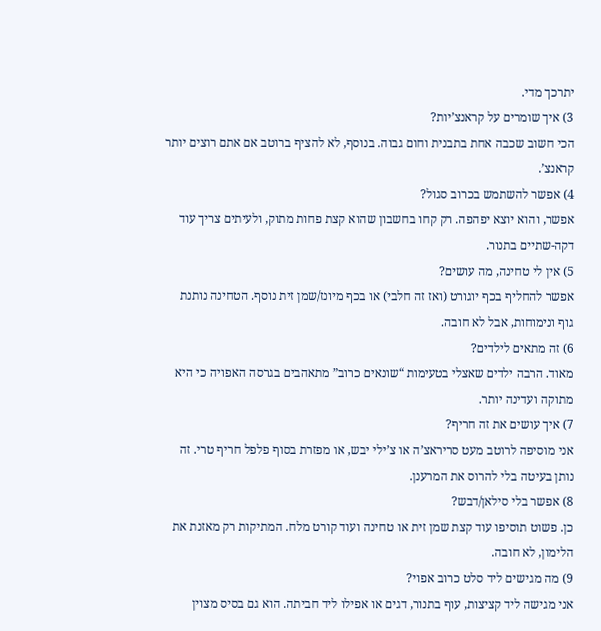יתרכך מדי.
3) איך שומרים על קראנצ’יות?
הכי חשוב שכבה אחת בתבנית וחום גבוה. בנוסף, לא להציף ברוטב אם אתם רוצים יותר קראנצ’.
4) אפשר להשתמש בכרוב סגול?
אפשר, והוא יוצא יפהפה. רק קחו בחשבון שהוא קצת פחות מתוק, ולעיתים צריך עוד דקה-שתיים בתנור.
5) אין לי טחינה, מה עושים?
אפשר להחליף בכף יוגורט (ואז זה חלבי) או בכף מיונז/שמן זית נוסף. הטחינה נותנת גוף ונימוחות, אבל לא חובה.
6) זה מתאים לילדים?
מאוד. הרבה ילדים שאצלי בטעימות “שונאים כרוב” מתאהבים בגרסה האפויה כי היא מתוקה ועדינה יותר.
7) איך עושים את זה חריף?
אני מוסיפה לרוטב מעט סריראצ’ה או צ’ילי יבש, או מפזרת בסוף פלפל חריף טרי. זה נותן בעיטה בלי להרוס את המרענן.
8) אפשר בלי סילאן/דבש?
כן. פשוט תוסיפו עוד קצת שמן זית או טחינה ועוד קורט מלח. המתיקות רק מאזנת את הלימון, לא חובה.
9) מה מגישים ליד סלט כרוב אפוי?
אני מגישה ליד קציצות, עוף בתנור, דגים או אפילו ליד חביתה. הוא גם בסיס מצוין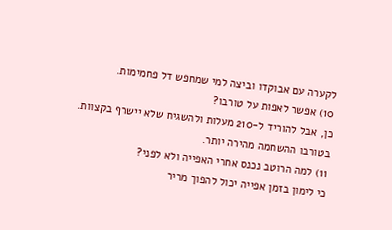לקערה עם אבוקדו וביצה למי שמחפש דל פחמימות.
10) אפשר לאפות על טורבו?
כן, אבל להוריד ל-210 מעלות ולהשגיח שלא יישרף בקצוות. בטורבו ההשחמה מהירה יותר.
11) למה הרוטב נכנס אחרי האפייה ולא לפני?
כי לימון בזמן אפייה יכול להפוך מריר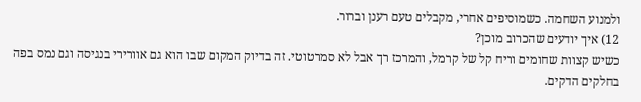ולמנוע השחמה. כשמוסיפים אחרי, מקבלים טעם רענן וברור.
12) איך יודעים שהכרוב מוכן?
כשיש קצוות שחומים וריח קל של קרמל, והמרכז רך אבל לא סמרטוטי. זה בדיוק המקום שבו הוא גם אוורירי בנגיסה וגם נמס בפה בחלקים הדקים.